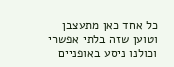כל אחד כאן מתעצבן וטוען שזה בלתי אפשרי וכולנו ניסע באופניים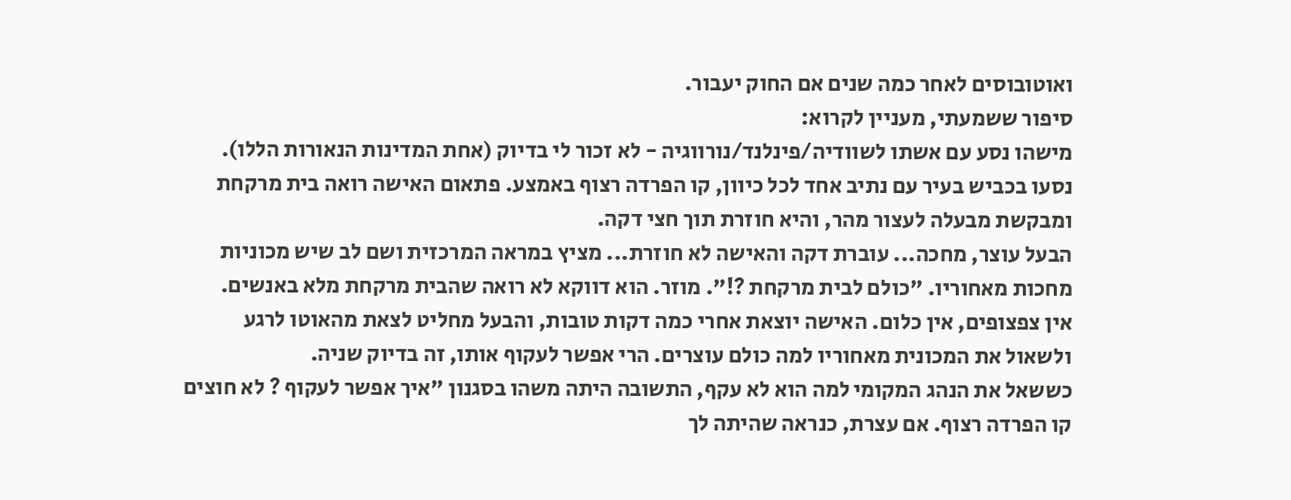ואוטובוסים לאחר כמה שנים אם החוק יעבור.
סיפור ששמעתי, מעניין לקרוא:
מישהו נסע עם אשתו לשוודיה/פינלנד/נורווגיה - לא זכור לי בדיוק (אחת המדינות הנאורות הללו). נסעו בכביש בעיר עם נתיב אחד לכל כיוון, קו הפרדה רצוף באמצע. פתאום האישה רואה בית מרקחת ומבקשת מבעלה לעצור מהר, והיא חוזרת תוך חצי דקה.
הבעל עוצר, מחכה... עוברת דקה והאישה לא חוזרת... מציץ במראה המרכזית ושם לב שיש מכוניות מחכות מאחוריו. "כולם לבית מרקחת ?!". מוזר. הוא דווקא לא רואה שהבית מרקחת מלא באנשים.
אין צפצופים, אין כלום. האישה יוצאת אחרי כמה דקות טובות, והבעל מחליט לצאת מהאוטו לרגע ולשאול את המכונית מאחוריו למה כולם עוצרים. הרי אפשר לעקוף אותו, זה בדיוק שניה.
כששאל את הנהג המקומי למה הוא לא עקף, התשובה היתה משהו בסגנון "איך אפשר לעקוף ? לא חוצים קו הפרדה רצוף. אם עצרת, כנראה שהיתה לך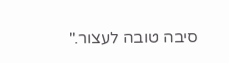סיבה טובה לעצור."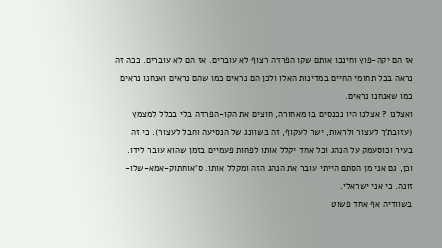אז הם יקה-פוץ וחינכו אותם שקו הפרדה רצוף לא עוברים. אז הם לא עוברים. ככה זה נראה בכל תחומי החיים במדינות האלו ולכן הם נראים כמו שהם נראים ואנחנו נראים כמו שאנחנו נראים.
ואצלנו ? אצלנו היו נכנסים בו מאחורה, חוצים את הקו-הפרדה בלי בכלל למצמץ (עזובת'ך לעצור ולראות, ישר לעקוף, זה בשוונג של הנסיעה וחבל לעצור). כי זה בעיר וכוסעמק על הנהג וכל אחד יקלל אותו לפחות פעמיים בזמן שהוא עובר לידו.
וכן, גם אני מן הסתם הייתי עובר את הנהג הזה ומקלל אותו. ס'אוחתוק-אמא-שלו-זונה. כי אני ישראלי.
בשוודיה אף אחד פשוט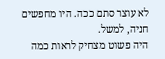לא עוצר סתם ככה. היו מחפשים חניה, למשל.
היה פשוט מצחיק לראות כמה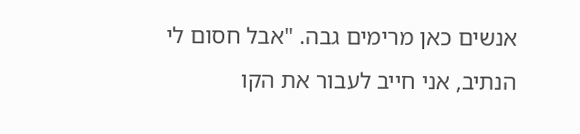אנשים כאן מרימים גבה. "אבל חסום לי הנתיב, אני חייב לעבור את הקו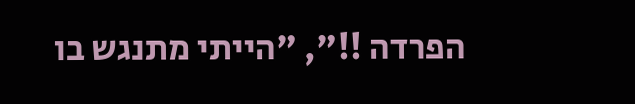הפרדה !!", "הייתי מתנגש בו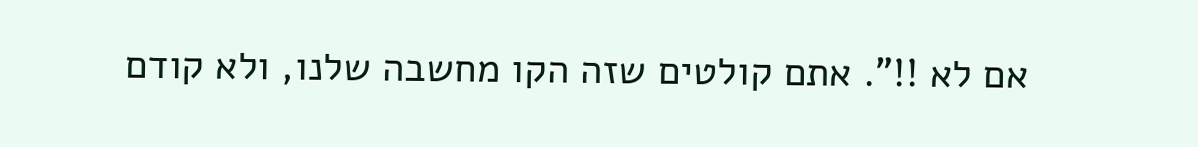אם לא !!". אתם קולטים שזה הקו מחשבה שלנו, ולא קודם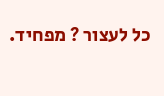כל לעצור ? מפחיד.